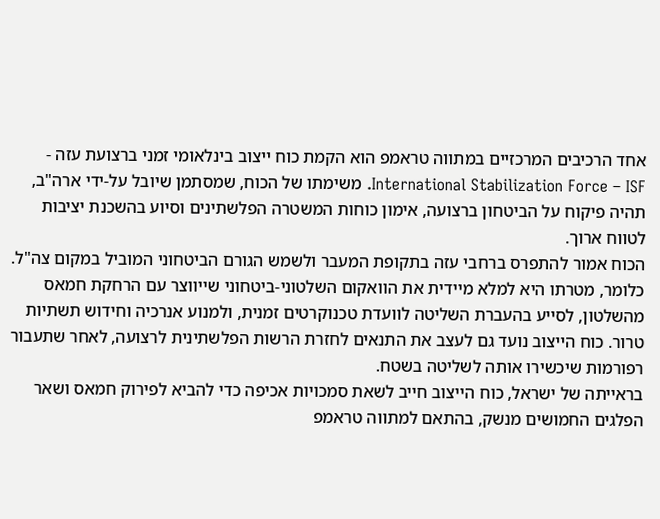אחד הרכיבים המרכזיים במתווה טראמפ הוא הקמת כוח ייצוב בינלאומי זמני ברצועת עזה - International Stabilization Force – ISF. משימתו של הכוח, שמסתמן שיובל על-ידי ארה"ב, תהיה פיקוח על הביטחון ברצועה, אימון כוחות המשטרה הפלשתינים וסיוע בהשכנת יציבות לטווח ארוך.
הכוח אמור להתפרס ברחבי עזה בתקופת המעבר ולשמש הגורם הביטחוני המוביל במקום צה"ל. כלומר, מטרתו היא למלא מיידית את הוואקום השלטוני-ביטחוני שייווצר עם הרחקת חמאס מהשלטון, לסייע בהעברת השליטה לוועדת טכנוקרטים זמנית, ולמנוע אנרכיה וחידוש תשתיות טרור. כוח הייצוב נועד גם לעצב את התנאים לחזרת הרשות הפלשתינית לרצועה, לאחר שתעבור רפורמות שיכשירו אותה לשליטה בשטח.
בראייתה של ישראל, כוח הייצוב חייב לשאת סמכויות אכיפה כדי להביא לפירוק חמאס ושאר הפלגים החמושים מנשק, בהתאם למתווה טראמפ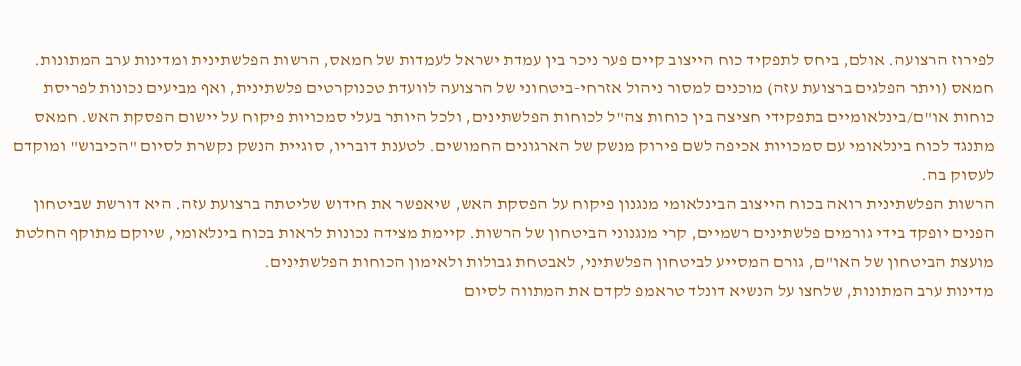לפירוז הרצועה. אולם, ביחס לתפקיד כוח הייצוב קיים פער ניכר בין עמדת ישראל לעמדות של חמאס, הרשות הפלשתינית ומדינות ערב המתונות.
חמאס (ויתר הפלגים ברצועת עזה) מוכנים למסור ניהול אזרחי-ביטחוני של הרצועה לוועדת טכנוקרטים פלשתינית, ואף מביעים נכונות לפריסת כוחות או"ם/בינלאומיים בתפקידי חציצה בין כוחות צה"ל לכוחות הפלשתינים, ולכל היותר בעלי סמכויות פיקוח על יישום הפסקת האש. חמאס מתנגד לכוח בינלאומי עם סמכויות אכיפה לשם פירוק מנשק של הארגונים החמושים. לטענת דובריו, סוגיית הנשק נקשרת לסיום "הכיבוש" ומוקדם לעסוק בה.
הרשות הפלשתינית רואה בכוח הייצוב הבינלאומי מנגנון פיקוח על הפסקת האש, שיאפשר את חידוש שליטתה ברצועת עזה. היא דורשת שביטחון הפנים יופקד בידי גורמים פלשתינים רשמיים, קרי מנגנוני הביטחון של הרשות. קיימת מצידה נכונות לראות בכוח בינלאומי, שיוקם מתוקף החלטת מועצת הביטחון של האו"ם, גורם המסייע לביטחון הפלשתיני, לאבטחת גבולות ולאימון הכוחות הפלשתינים.
מדינות ערב המתונות, שלחצו על הנשיא דונלד טראמפ לקדם את המתווה לסיום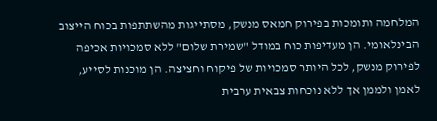המלחמה ותומכות בפירוק חמאס מנשק, מסתייגות מהשתתפות בכוח הייצוב הבינלאומי. הן מעדיפות כוח במודל "שמירת שלום" ללא סמכויות אכיפה לפירוק מנשק, לכל היותר סמכויות של פיקוח וחציצה. הן מוכנות לסייע, לאמן ולממן אך ללא נוכחות צבאית ערבית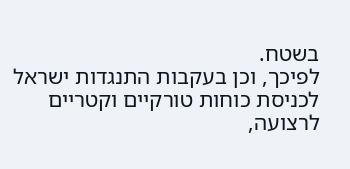בשטח.
לפיכך, וכן בעקבות התנגדות ישראל לכניסת כוחות טורקיים וקטריים לרצועה,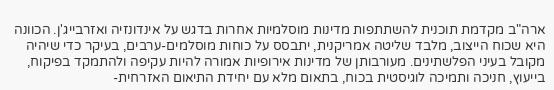ארה"ב מקדמת תוכנית להשתתפות מדינות מוסלמיות אחרות בדגש על אינדונזיה ואזרבייג'ן. הכוונה היא שכוח הייצוב, מלבד שליטה אמריקנית, יתבסס על כוחות מוסלמים-ערבים, בעיקר כדי שיהיה מקובל בעיני הפלשתינים. מעורבותן של מדינות אירופיות אמורה להיות עקיפה ולהתמקד בפיקוח, בייעוץ, חניכה ותמיכה לוגיסטית בכוח, בתאום מלא עם יחידת התיאום האזרחית-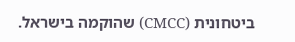ביטחונית (CMCC) שהוקמה בישראל.